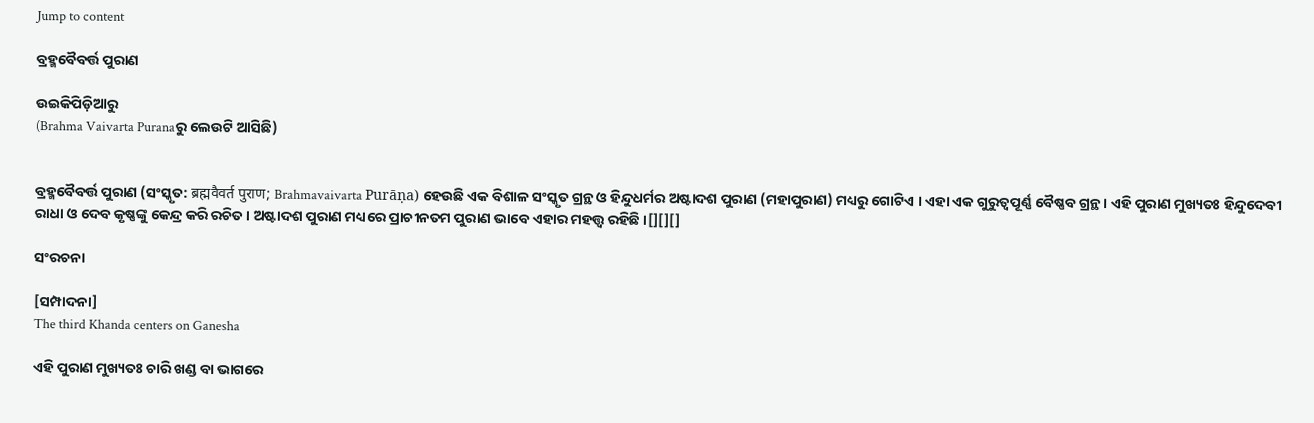Jump to content

ବ୍ରହ୍ମବୈବର୍ତ୍ତ ପୁରାଣ

ଉଇକିପିଡ଼ିଆ‌ରୁ
(Brahma Vaivarta Puranaରୁ ଲେଉଟି ଆସିଛି)


ବ୍ରହ୍ମବୈବର୍ତ୍ତ ପୁରାଣ (ସଂସ୍କୃତ: ब्रह्मवैवर्त पुराण; Brahmavaivarta Purāṇa) ହେଉଛି ଏକ ବିଶାଳ ସଂସ୍କୃତ ଗ୍ରନ୍ଥ ଓ ହିନ୍ଦୁଧର୍ମର ଅଷ୍ଟାଦଶ ପୁରାଣ (ମହାପୁରାଣ) ମଧ୍ୟରୁ ଗୋଟିଏ । ଏହା ଏକ ଗୁରୁତ୍ୱପୂର୍ଣ୍ଣ ବୈଷ୍ଣବ ଗ୍ରନ୍ଥ । ଏହି ପୁରାଣ ମୁଖ୍ୟତଃ ହିନ୍ଦୁଦେବୀ ରାଧା ଓ ଦେବ କୃଷ୍ଣଙ୍କୁ କେନ୍ଦ୍ର କରି ରଚିତ । ଅଷ୍ଟାଦଶ ପୁରାଣ ମଧ୍ୟରେ ପ୍ରାଚୀନତମ ପୁରାଣ ଭାବେ ଏହାର ମହତ୍ତ୍ଵ ରହିଛି ।[][][]

ସଂରଚନା

[ସମ୍ପାଦନା]
The third Khanda centers on Ganesha

ଏହି ପୁରାଣ ମୁଖ୍ୟତଃ ଚାରି ଖଣ୍ଡ ବା ଭାଗରେ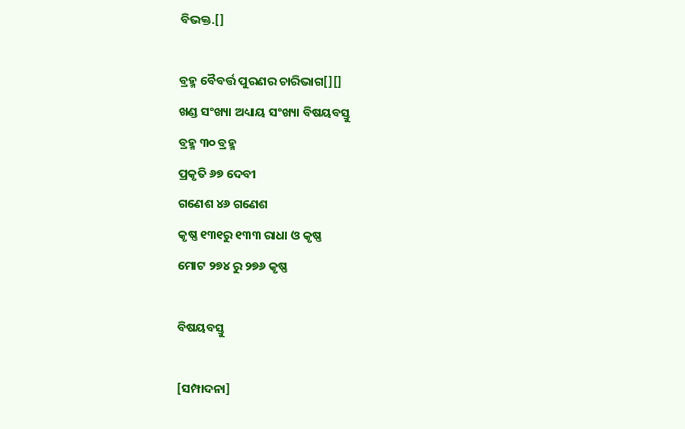ବିଭକ୍ତ.[]

ବ୍ରହ୍ମ ବୈବର୍ତ୍ତ ପୁରଣର ଚାରିଭାଗ[][]
ଖଣ୍ଡ ସଂଖ୍ୟା ଅଧ୍ୟାୟ ସଂଖ୍ୟା ବିଷୟବସ୍ତୁ
ବ୍ରହ୍ମ ୩୦ ବ୍ରହ୍ମ
ପ୍ରକୃତି ୬୭ ଦେବୀ
ଗଣେଶ ୪୬ ଗଣେଶ
କୃଷ୍ଣ ୧୩୧ରୁ ୧୩୩ ରାଧା ଓ କୃଷ୍ଣ
ମୋଟ ୨୭୪ ରୁ ୨୭୬ କୃଷ୍ଣ

ବିଷୟବସ୍ତୁ

[ସମ୍ପାଦନା]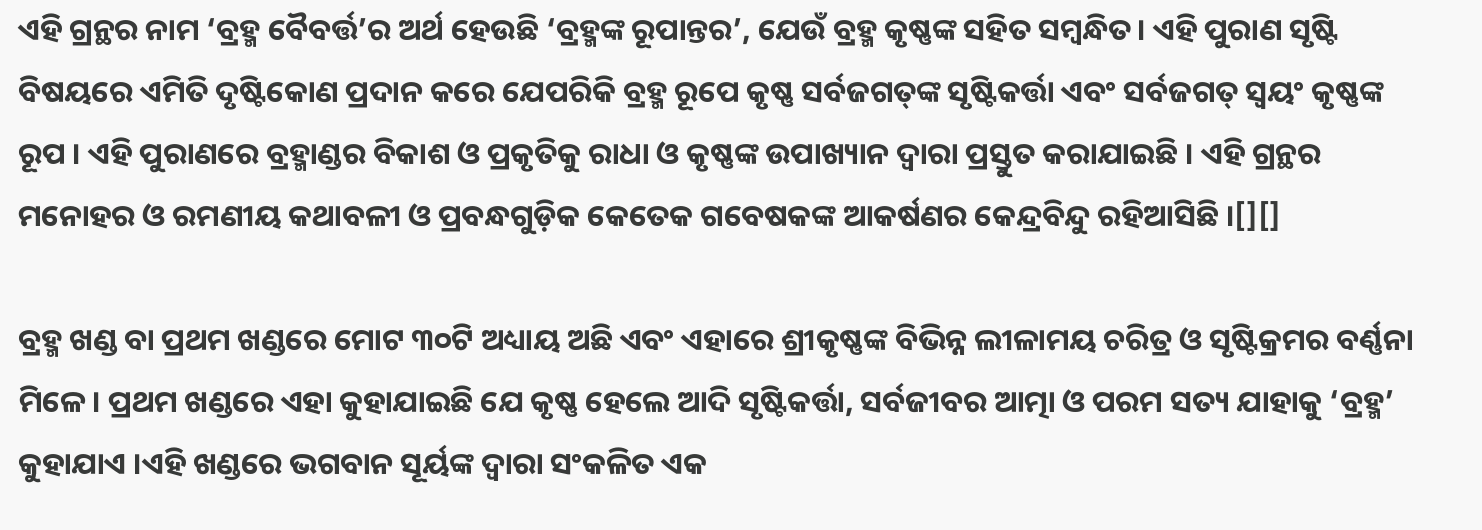ଏହି ଗ୍ରନ୍ଥର ନାମ ‘ବ୍ରହ୍ମ ବୈବର୍ତ୍ତ’ର ଅର୍ଥ ହେଉଛି ‘ବ୍ରହ୍ମଙ୍କ ରୂପାନ୍ତର’, ଯେଉଁ ବ୍ରହ୍ମ କୃଷ୍ଣଙ୍କ ସହିତ ସମ୍ବନ୍ଧିତ। ଏହି ପୁରାଣ ସୃଷ୍ଟି ବିଷୟରେ ଏମିତି ଦୃଷ୍ଟିକୋଣ ପ୍ରଦାନ କରେ ଯେପରିକି ବ୍ରହ୍ମ ରୂପେ କୃଷ୍ଣ ସର୍ବଜଗତ୍‌ଙ୍କ ସୃଷ୍ଟିକର୍ତ୍ତା ଏବଂ ସର୍ବଜଗତ୍ ସ୍ୱୟଂ କୃଷ୍ଣଙ୍କ ରୂପ । ଏହି ପୁରାଣରେ ବ୍ରହ୍ମାଣ୍ଡର ବିକାଶ ଓ ପ୍ରକୃତିକୁ ରାଧା ଓ କୃଷ୍ଣଙ୍କ ଉପାଖ୍ୟାନ ଦ୍ୱାରା ପ୍ରସ୍ତୁତ କରାଯାଇଛି । ଏହି ଗ୍ରନ୍ଥର ମନୋହର ଓ ରମଣୀୟ କଥାବଳୀ ଓ ପ୍ରବନ୍ଧଗୁଡ଼ିକ କେତେକ ଗବେଷକଙ୍କ ଆକର୍ଷଣର କେନ୍ଦ୍ରବିନ୍ଦୁ ରହିଆସିଛି ।[][]

ବ୍ରହ୍ମ ଖଣ୍ଡ ବା ପ୍ରଥମ ଖଣ୍ଡରେ ମୋଟ ୩୦ଟି ଅଧ୍ୟାୟ ଅଛି ଏବଂ ଏହାରେ ଶ୍ରୀକୃଷ୍ଣଙ୍କ ବିଭିନ୍ନ ଲୀଳାମୟ ଚରିତ୍ର ଓ ସୃଷ୍ଟିକ୍ରମର ବର୍ଣ୍ଣନା ମିଳେ। ପ୍ରଥମ ଖଣ୍ଡରେ ଏହା କୁହାଯାଇଛି ଯେ କୃଷ୍ଣ ହେଲେ ଆଦି ସୃଷ୍ଟିକର୍ତ୍ତା, ସର୍ବଜୀବର ଆତ୍ମା ଓ ପରମ ସତ୍ୟ ଯାହାକୁ ‘ବ୍ରହ୍ମ’ କୁହାଯାଏ ।ଏହି ଖଣ୍ଡରେ ଭଗବାନ ସୂର୍ୟଙ୍କ ଦ୍ୱାରା ସଂକଳିତ ଏକ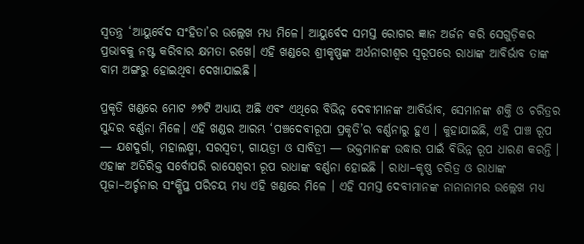ସ୍ୱତନ୍ତ୍ର ‘ଆୟୁର୍ବେଦ ସଂହିତା’ର ଉଲ୍ଲେଖ ମଧ୍ୟ ମିଳେ। ଆୟୁର୍ବେଦ ସମସ୍ତ ରୋଗର ଜ୍ଞାନ ଅର୍ଜନ କରି ସେଗୁଡ଼ିକର ପ୍ରଭାବକୁ ନଷ୍ଟ କରିବାର କ୍ଷମତା ରଖେ। ଏହି ଖଣ୍ଡରେ ଶ୍ରୀକୃଷ୍ଣଙ୍କ ଅର୍ଧନାରୀଶ୍ୱର ସ୍ୱରୂପରେ ରାଧାଙ୍କ ଆବିର୍ଭାବ ତାଙ୍କ ବାମ ଅଙ୍ଗରୁ ହୋଇଥିବା ଦେଖାଯାଇଛି ।

ପ୍ରକୃତି ଖଣ୍ଡରେ ମୋଟ ୬୭ଟି ଅଧ୍ୟାୟ ଅଛି ଏବଂ ଏଥିରେ ବିଭିନ୍ନ ଦେବୀମାନଙ୍କ ଆବିର୍ଭାବ, ସେମାନଙ୍କ ଶକ୍ତି ଓ ଚରିତ୍ରର ସୁନ୍ଦର ବର୍ଣ୍ଣନା ମିଳେ। ଏହି ଖଣ୍ଡର ଆରମ୍ଭ ‘ପଞ୍ଚଦେବୀରୂପା ପ୍ରକୃତି’ର ବର୍ଣ୍ଣନାରୁ ହୁଏ । କୁହାଯାଇଛି, ଏହି ପାଞ୍ଚ ରୂପ — ଯଶଦୁର୍ଗା, ମହାଲକ୍ଷ୍ମୀ, ସରସ୍ୱତୀ, ଗାୟତ୍ରୀ ଓ ସାବିତ୍ରୀ — ଭକ୍ତମାନଙ୍କ ଉଦ୍ଧାର ପାଇଁ ବିଭିନ୍ନ ରୂପ ଧାରଣ କରନ୍ତି । ଏହାଙ୍କ ଅତିରିକ୍ତ ସର୍ବୋପରି ରାସେଶ୍ୱରୀ ରୂପ ରାଧାଙ୍କ ବର୍ଣ୍ଣନା ହୋଇଛି । ରାଧା–କୃଷ୍ଣ ଚରିତ୍ର ଓ ରାଧାଙ୍କ ପୂଜା–ଅର୍ଚ୍ଚନାର ସଂକ୍ଷିପ୍ତ ପରିଚୟ ମଧ୍ୟ ଏହି ଖଣ୍ଡରେ ମିଳେ । ଏହି ସମସ୍ତ ଦେବୀମାନଙ୍କ ନାନାନାମର ଉଲ୍ଲେଖ ମଧ୍ୟ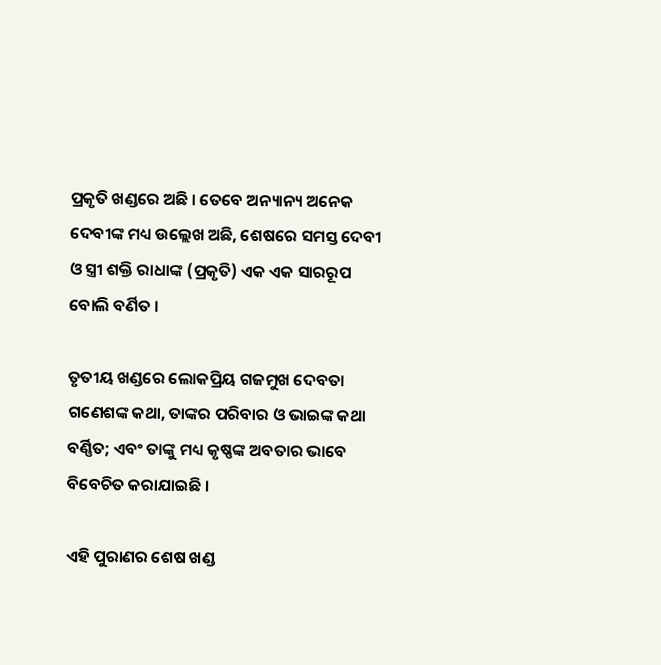ପ୍ରକୃତି ଖଣ୍ଡରେ ଅଛି । ତେବେ ଅନ୍ୟାନ୍ୟ ଅନେକ ଦେବୀଙ୍କ ମଧ୍ୟ ଉଲ୍ଲେଖ ଅଛି, ଶେଷରେ ସମସ୍ତ ଦେବୀ ଓ ସ୍ତ୍ରୀ ଶକ୍ତି ରାଧାଙ୍କ (ପ୍ରକୃତି) ଏକ ଏକ ସାରରୂପ ବୋଲି ବର୍ଣିତ ।

ତୃତୀୟ ଖଣ୍ଡରେ ଲୋକପ୍ରିୟ ଗଜମୁଖ ଦେବତା ଗଣେଶଙ୍କ କଥା, ତାଙ୍କର ପରିବାର ଓ ଭାଇଙ୍କ କଥା ବର୍ଣ୍ଣିତ; ଏବଂ ତାଙ୍କୁ ମଧ୍ୟ କୃଷ୍ଣଙ୍କ ଅବତାର ଭାବେ ବିବେଚିତ କରାଯାଇଛି ।

ଏହି ପୁରାଣର ଶେଷ ଖଣ୍ଡ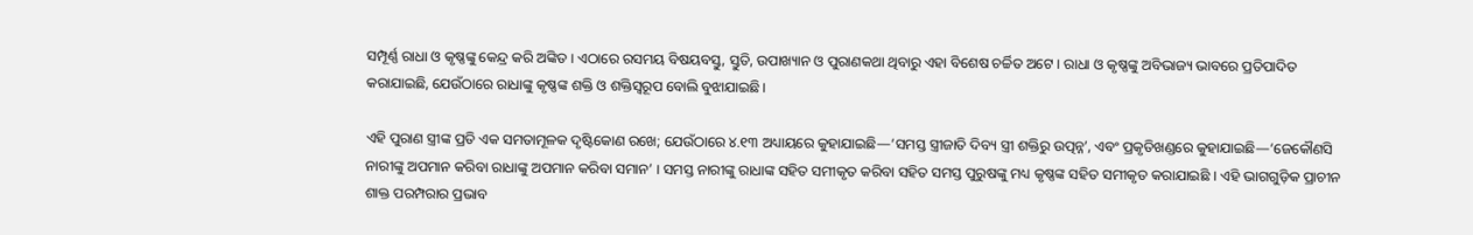ସମ୍ପୂର୍ଣ୍ଣ ରାଧା ଓ କୃଷ୍ଣଙ୍କୁ କେନ୍ଦ୍ର କରି ଅଙ୍କିତ । ଏଠାରେ ରସମୟ ବିଷୟବସ୍ତୁ, ସ୍ତୁତି, ଉପାଖ୍ୟାନ ଓ ପୁରାଣକଥା ଥିବାରୁ ଏହା ବିଶେଷ ଚର୍ଚ୍ଚିତ ଅଟେ । ରାଧା ଓ କୃଷ୍ଣଙ୍କୁ ଅବିଭାଜ୍ୟ ଭାବରେ ପ୍ରତିପାଦିତ କରାଯାଇଛି, ଯେଉଁଠାରେ ରାଧାଙ୍କୁ କୃଷ୍ଣଙ୍କ ଶକ୍ତି ଓ ଶକ୍ତିସ୍ୱରୂପ ବୋଲି ବୁଝାଯାଇଛି ।

ଏହି ପୁରାଣ ସ୍ତ୍ରୀଙ୍କ ପ୍ରତି ଏକ ସମତାମୂଳକ ଦୃଷ୍ଟିକୋଣ ରଖେ; ଯେଉଁଠାରେ ୪.୧୩ ଅଧ୍ୟାୟରେ କୁହାଯାଇଛି—‘ସମସ୍ତ ସ୍ତ୍ରୀଜାତି ଦିବ୍ୟ ସ୍ତ୍ରୀ ଶକ୍ତିରୁ ଉତ୍ପନ୍ନ’, ଏବଂ ପ୍ରକୃତିଖଣ୍ଡରେ କୁହାଯାଇଛି—‘ଜେକୌଣସି ନାରୀଙ୍କୁ ଅପମାନ କରିବା ରାଧାଙ୍କୁ ଅପମାନ କରିବା ସମାନ’ । ସମସ୍ତ ନାରୀଙ୍କୁ ରାଧାଙ୍କ ସହିତ ସମୀକୃତ କରିବା ସହିତ ସମସ୍ତ ପୁରୁଷଙ୍କୁ ମଧ୍ୟ କୃଷ୍ଣଙ୍କ ସହିତ ସମୀକୃତ କରାଯାଇଛି । ଏହି ଭାଗଗୁଡ଼ିକ ପ୍ରାଚୀନ ଶାକ୍ତ ପରମ୍ପରାର ପ୍ରଭାବ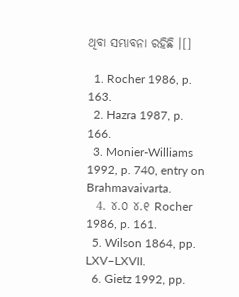ଥିବା ସମ୍ଭାବନା ରହିଛି ।[]

  1. Rocher 1986, p. 163.
  2. Hazra 1987, p. 166.
  3. Monier-Williams 1992, p. 740, entry on Brahmavaivarta.
  4. ୪.୦ ୪.୧ Rocher 1986, p. 161.
  5. Wilson 1864, pp. LXV–LXVII.
  6. Gietz 1992, pp.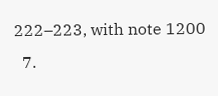222–223, with note 1200
  7.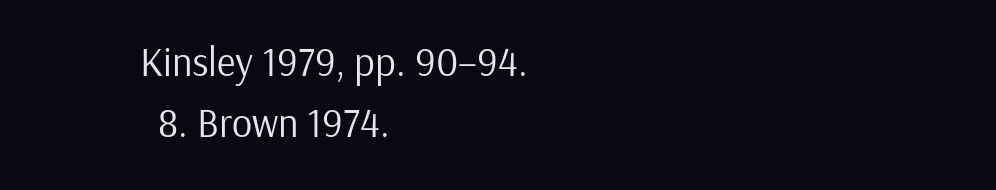Kinsley 1979, pp. 90–94.
  8. Brown 1974.